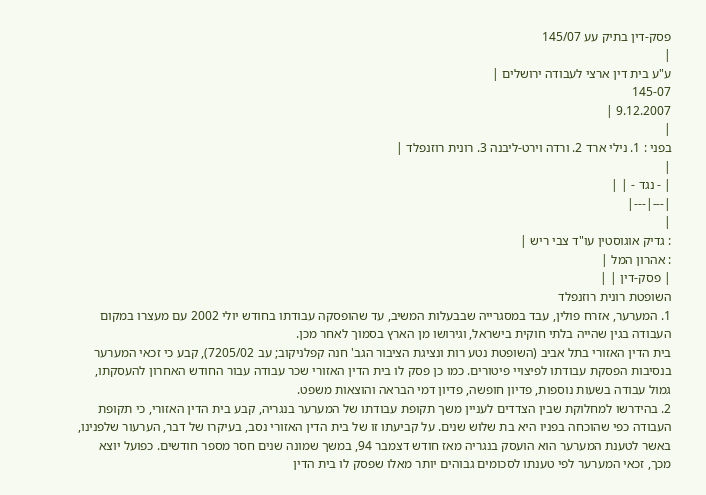פסק-דין בתיק עע 145/07
|
ע"ע בית דין ארצי לעבודה ירושלים |
145-07
9.12.2007 |
|
בפני : 1. נילי ארד 2. ורדה וירט-ליבנה 3. רונית רוזנפלד |
|
| - נגד - | |
|---|---|
|
: גדיק אוגוסטין עו"ד צבי ריש |
: אהרון המל |
| פסק-דין | |
השופטת רונית רוזנפלד
1. המערער, אזרח פולין, עבד במסגרייה שבבעלות המשיב, עד שהופסקה עבודתו בחודש יולי 2002 עם מעצרו במקום העבודה בגין שהייה בלתי חוקית בישראל, וגירושו מן הארץ בסמוך לאחר מכן.
בית הדין האזורי בתל אביב (השופטת נטע רות ונציגת הציבור הגב' חנה קפלניקוב; עב 7205/02), קבע כי זכאי המערער בנסיבות הפסקת עבודתו לפיצויי פיטורים. כמו כן פסק לו בית הדין האזורי שכר עבודה עבור החודש האחרון להעסקתו, גמול עבודה בשעות נוספות, פדיון חופשה, פדיון דמי הבראה והוצאות משפט.
2. בהידרשו למחלוקת שבין הצדדים לעניין משך תקופת עבודתו של המערער בנגריה, קבע בית הדין האזורי, כי תקופת העבודה כפי שהוכחה בפניו היא בת שלוש שנים. על קביעתו זו של בית הדין האזורי נסב, בעיקרו של דבר, הערעור שלפנינו, באשר לטענת המערער הוא הועסק בנגריה מאז חודש דצמבר 94, במשך שמונה שנים חסר מספר חודשים. כפועל יוצא מכך, זכאי המערער לפי טענתו לסכומים גבוהים יותר מאלו שפסק לו בית הדין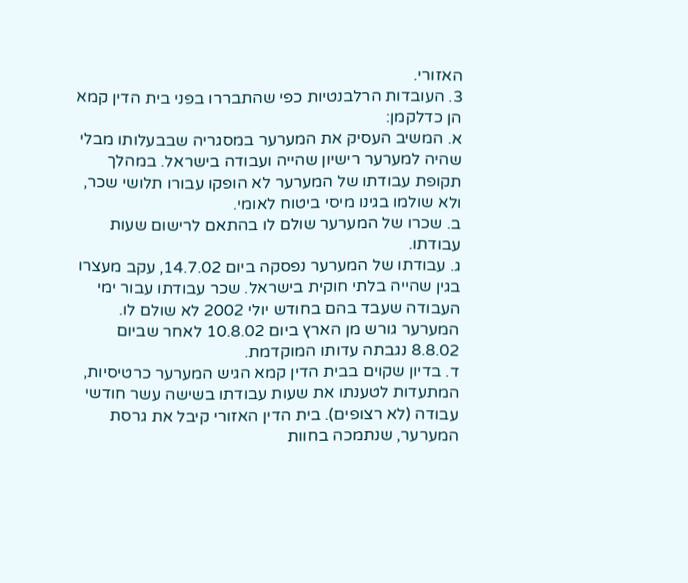האזורי.
3. העובדות הרלבנטיות כפי שהתבררו בפני בית הדין קמא הן כדלקמן:
א. המשיב העסיק את המערער במסגריה שבבעלותו מבלי שהיה למערער רישיון שהייה ועבודה בישראל. במהלך תקופת עבודתו של המערער לא הופקו עבורו תלושי שכר, ולא שולמו בגינו מיסי ביטוח לאומי.
ב. שכרו של המערער שולם לו בהתאם לרישום שעות עבודתו.
ג. עבודתו של המערער נפסקה ביום 14.7.02, עקב מעצרו בגין שהייה בלתי חוקית בישראל. שכר עבודתו עבור ימי העבודה שעבד בהם בחודש יולי 2002 לא שולם לו. המערער גורש מן הארץ ביום 10.8.02 לאחר שביום 8.8.02 נגבתה עדותו המוקדמת.
ד. בדיון שקוים בבית הדין קמא הגיש המערער כרטיסיות, המתעדות לטענתו את שעות עבודתו בשישה עשר חודשי עבודה (לא רצופים). בית הדין האזורי קיבל את גרסת המערער, שנתמכה בחוות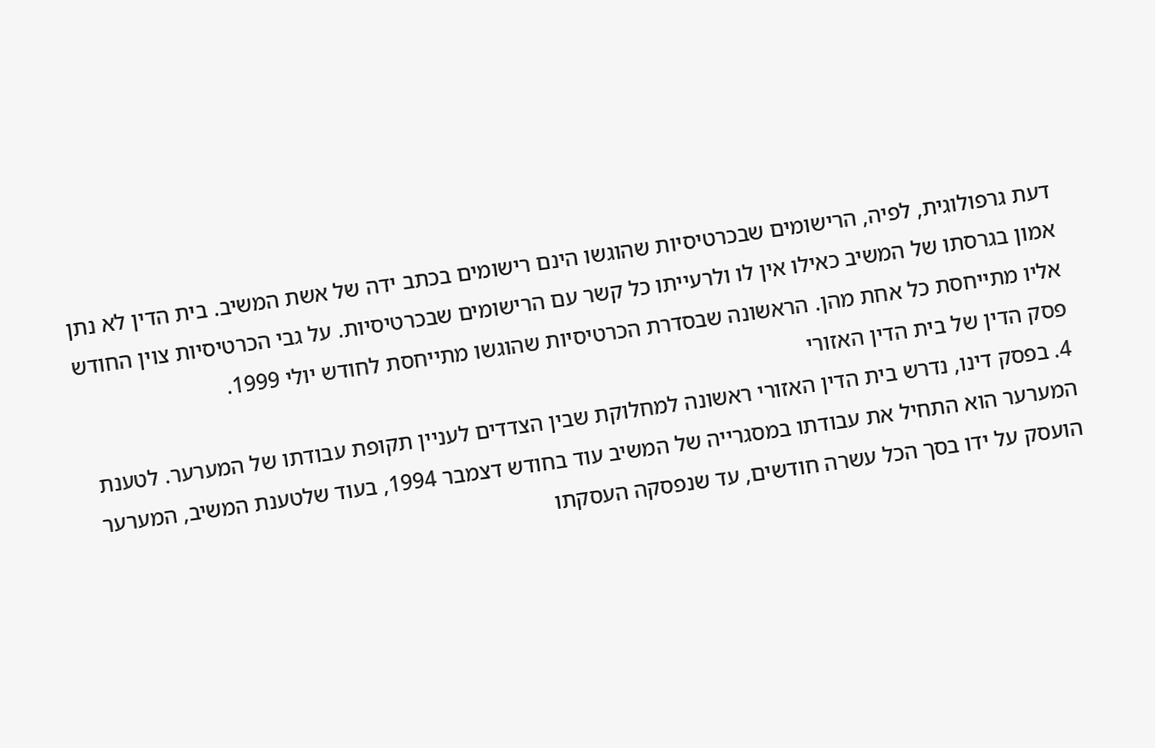דעת גרפולוגית, לפיה, הרישומים שבכרטיסיות שהוגשו הינם רישומים בכתב ידה של אשת המשיב. בית הדין לא נתן אמון בגרסתו של המשיב כאילו אין לו ולרעייתו כל קשר עם הרישומים שבכרטיסיות. על גבי הכרטיסיות צוין החודש אליו מתייחסת כל אחת מהן. הראשונה שבסדרת הכרטיסיות שהוגשו מתייחסת לחודש יולי 1999.
פסק הדין של בית הדין האזורי
4. בפסק דינו, נדרש בית הדין האזורי ראשונה למחלוקת שבין הצדדים לעניין תקופת עבודתו של המערער. לטענת המערער הוא התחיל את עבודתו במסגרייה של המשיב עוד בחודש דצמבר 1994, בעוד שלטענת המשיב, המערער הועסק על ידו בסך הכל עשרה חודשים, עד שנפסקה העסקתו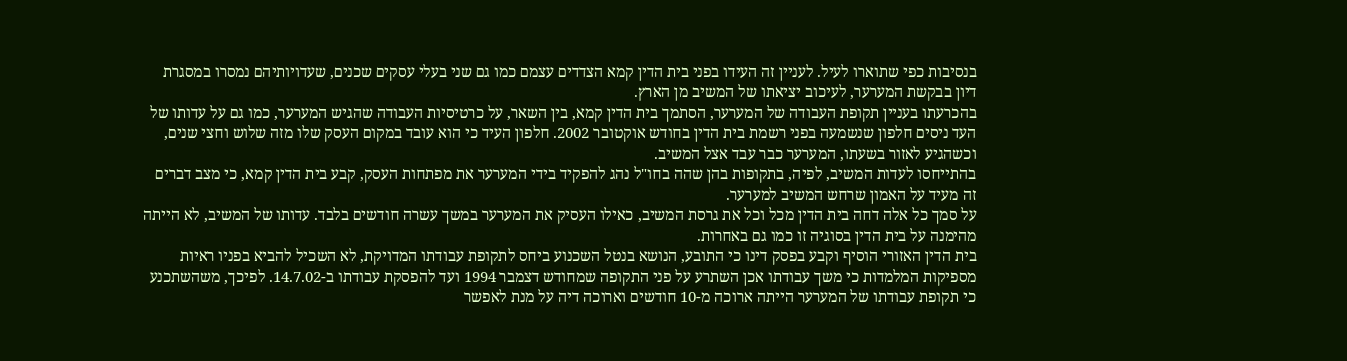בנסיבות כפי שתוארו לעיל. לעניין זה העידו בפני בית הדין קמא הצדדים עצמם כמו גם שני בעלי עסקים שכנים, שעדויותיהם נמסרו במסגרת דיון בבקשת המערער, לעיכוב יציאתו של המשיב מן הארץ.
בהכרעתו בעניין תקופת העבודה של המערער, הסתמך בית הדין קמא, בין השאר, על כרטיסיות העבודה שהגיש המערער, כמו גם על עדותו של העד ניסים חלפון שנשמעה בפני רשמת בית הדין בחודש אוקטובר 2002. חלפון העיד כי הוא עובד במקום העסק שלו מזה שלוש וחצי שנים, וכשהגיע לאזור בשעתו, המערער כבר עבד אצל המשיב.
בהתייחסו לעדות המשיב, לפיה, בתקופות בהן שהה בחו"ל נהג להפקיד בידי המערער את מפתחות העסק, קבע בית הדין קמא, כי מצב דברים זה מעיד על האמון שרחש המשיב למערער.
על סמך כל אלה דחה בית הדין מכל וכל את גרסת המשיב, כאילו העסיק את המערער במשך עשרה חודשים בלבד. עדותו של המשיב, לא הייתה מהימנה על בית הדין בסוגיה זו כמו גם באחרות.
בית הדין האזורי הוסיף וקבע בפסק דינו כי התובע, הנושא בנטל השכנוע ביחס לתקופת עבודתו המדויקת, לא השכיל להביא בפניו ראיות מספיקות המלמדות כי משך עבודתו אכן השתרע על פני התקופה שמחודש דצמבר 1994 ועד להפסקת עבודתו ב-14.7.02. לפיכך, משהשתכנע כי תקופת עבודתו של המערער הייתה ארוכה מ-10 חודשים וארוכה דיה על מנת לאפשר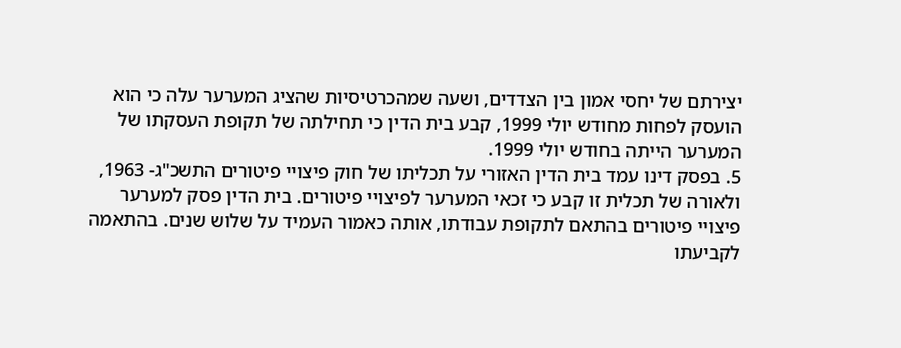יצירתם של יחסי אמון בין הצדדים, ושעה שמהכרטיסיות שהציג המערער עלה כי הוא הועסק לפחות מחודש יולי 1999, קבע בית הדין כי תחילתה של תקופת העסקתו של המערער הייתה בחודש יולי 1999.
5. בפסק דינו עמד בית הדין האזורי על תכליתו של חוק פיצויי פיטורים התשכ"ג- 1963, ולאורה של תכלית זו קבע כי זכאי המערער לפיצויי פיטורים. בית הדין פסק למערער פיצויי פיטורים בהתאם לתקופת עבודתו, אותה כאמור העמיד על שלוש שנים. בהתאמה לקביעתו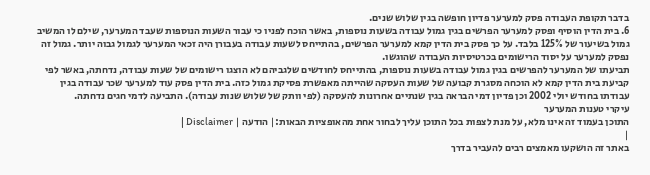בדבר תקופת העבודה פסק למערער פדיון חופשה בגין שלוש שנים.
6. בית הדין הוסיף ופסק למערער הפרשים בגין גמול עבודה בשעות נוספות, באשר הוכח לפניו כי עבור השעות הנוספות שעבד המערער, שילם לו המשיב גמול בשיעור של 125% בלבד. על כך פסק בית הדין קמא למערער הפרשים, בהתייחס לשעות עבודה בעבורן היה זכאי המערער לגמול גבוה יותר. גמול זה נפסק למערער על יסוד הרישומים בכרטיסיות העבודה שהוגשו.
תביעתו של המערער להפרשים בגין גמול עבודה בשעות נוספות, בהתייחס לחודשים שלגביהם לא הוצגו רישומים של שעות עבודה, נדחתה, באשר לפי קביעת בית הדין קמא לא הוכחה מסגרת קבועה של שעות העסקה שהייתה מאפשרת פסיקת גמול כזה. בית הדין פסק עוד למערער שכר עבודה בגין עבודתו בחודש יולי 2002 וכן פדיון דמי הבראה בגין שנתיים אחרונות להעסקה (לפי וותק של שלוש שנות עבודה). התביעה לדמי חגים נדחתה.
עיקרי טענות המערער
התוכן בעמוד זה אינו מלא, על מנת לצפות בכל התוכן עליך לבחור אחת מהאופציות הבאות:| הודעה | Disclaimer |
|
באתר זה הושקעו מאמצים רבים להעביר בדרך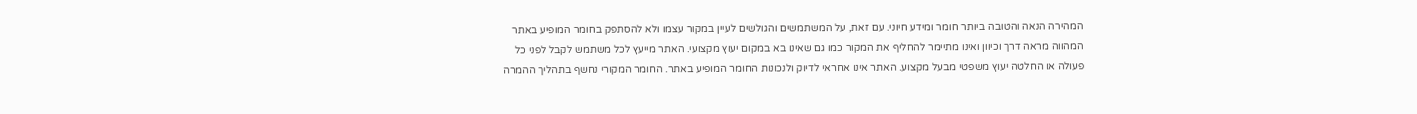המהירה הנאה והטובה ביותר חומר ומידע חיוני. עם זאת, על המשתמשים והגולשים לעיין במקור עצמו ולא להסתפק בחומר המופיע באתר המהווה מראה דרך וכיוון ואינו מתיימר להחליף את המקור כמו גם שאינו בא במקום יעוץ מקצועי. האתר מייעץ לכל משתמש לקבל לפני כל פעולה או החלטה יעוץ משפטי מבעל מקצוע. האתר אינו אחראי לדיוק ולנכונות החומר המופיע באתר. החומר המקורי נחשף בתהליך ההמרה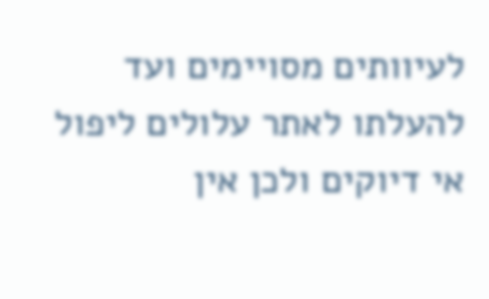לעיוותים מסויימים ועד להעלתו לאתר עלולים ליפול אי דיוקים ולכן אין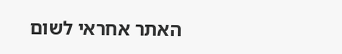האתר אחראי לשום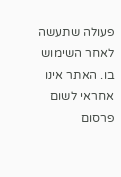פעולה שתעשה לאחר השימוש בו. האתר אינו אחראי לשום פרסום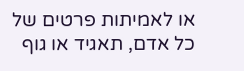או לאמיתות פרטים של כל אדם, תאגיד או גוף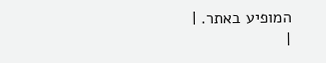המופיע באתר. |
|